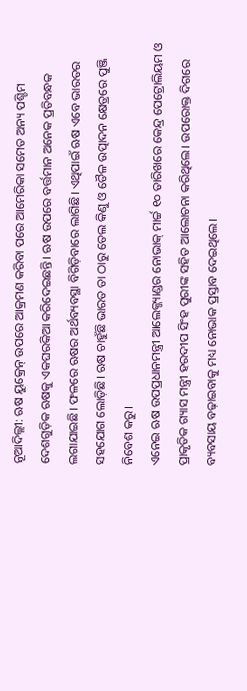ନୂଆଦିଲ୍ଲୀ: ଋଷ ୟୁକ୍ରେନ୍ ଉପରେ ଆକ୍ରମଣ କରିବା ପରେ ଆମେରିକା ସମେତ ଅନ୍ୟ ପଶ୍ଚିମ ଦେଶଗୁଡ଼ିକ ଋଷକୁ ଏକଘରକିଆ କରିଦେଇଛନ୍ତି। ଋଷ ଉପରେ ବର୍ତ୍ତମାନ ଅନେକ ପ୍ରତିବନ୍ଧକ ଲଗାଯାଇଛି। ଫଳରେ ଋଷର ଅର୍ଥବ୍ୟବସ୍ଥା ବିଗିଡ଼ିବାରେ ଲାଗିଛି। ଏଥିପାଇଁ ଋଷ ଏବେ ଭାରତର ସହଯୋଗ ଲୋଡ଼ିଛି। ଋଷ ଚାହୁଁଛି ଭାରତ ତା ଠାରୁ ତେଲ କିଣୁ ଓ ତୈଳ ଉତ୍ପାଦନ କ୍ଷେତ୍ରରେ ପୁଞ୍ଜି ନିବେଶ କରୁ।
ଏନେଇ ଋଷ ଉପପ୍ରଧାନମନ୍ତ୍ରୀ ଆଲେକ୍ଜ୍ୟାଣ୍ଡର ନୋଭାକ୍ ମାର୍ଚ୍ଚ ୧୦ ତାରିଖରେ କେନ୍ଦ୍ର ପେଟ୍ରୋଲିୟମ ଓ ପ୍ରାକୃତିକ ଗ୍ୟାସ ମନ୍ତ୍ରୀ ହରଦୀପ ସିଂହ ପୁରୀଙ୍କ ସହିତ ଆଲୋଚନା କରିଥିଲେ। ଉପରୋକ୍ତ ଦିଗରେ ବ୍ୟବସାୟ ବଢ଼ାଇବାକୁ ମଧ୍ୟ ନୋଭାକ ପ୍ରସ୍ତାବ ଦେଇଥିଲେ।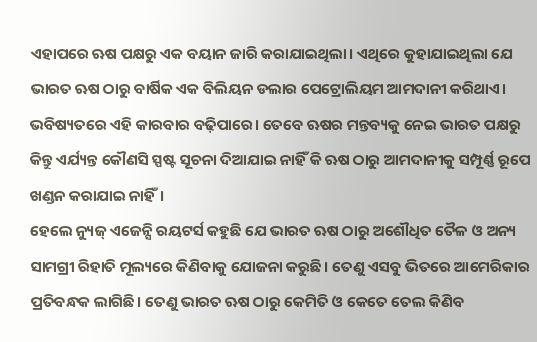ଏହାପରେ ଋଷ ପକ୍ଷରୁ ଏକ ବୟାନ ଜାରି କରାଯାଇଥିଲା। ଏଥିରେ କୁହାଯାଇଥିଲା ଯେ ଭାରତ ଋଷ ଠାରୁ ବାର୍ଷିକ ଏକ ବିଲିୟନ ଡଲାର ପେଟ୍ରୋଲିୟମ ଆମଦାନୀ କରିଥାଏ। ଭବିଷ୍ୟତରେ ଏହି କାରବାର ବଢ଼ିପାରେ। ତେବେ ଋଷର ମନ୍ତବ୍ୟକୁ ନେଇ ଭାରତ ପକ୍ଷରୁ କିନ୍ତୁ ଏର୍ଯ୍ୟନ୍ତ କୌଣସି ସ୍ପଷ୍ଟ ସୂଚନା ଦିଆଯାଇ ନାହିଁ କି ଋଷ ଠାରୁ ଆମଦାନୀକୁ ସମ୍ପୂର୍ଣ୍ଣ ରୂପେ ଖଣ୍ଡନ କରାଯାଇ ନାହିଁ।
ହେଲେ ନ୍ୟୁଜ୍ ଏଜେନ୍ସି ରୟଟର୍ସ କହୁଛି ଯେ ଭାରତ ଋଷ ଠାରୁ ଅଶୌଧିତ ତୈଳ ଓ ଅନ୍ୟ ସାମଗ୍ରୀ ରିହାତି ମୂଲ୍ୟରେ କିଣିବାକୁ ଯୋଜନା କରୁଛି। ତେଣୁ ଏସବୁ ଭିତରେ ଆମେରିକାର ପ୍ରତିବନ୍ଧକ ଲାଗିଛି। ତେଣୁ ଭାରତ ଋଷ ଠାରୁ କେମିତି ଓ କେତେ ତେଲ କିଣିବ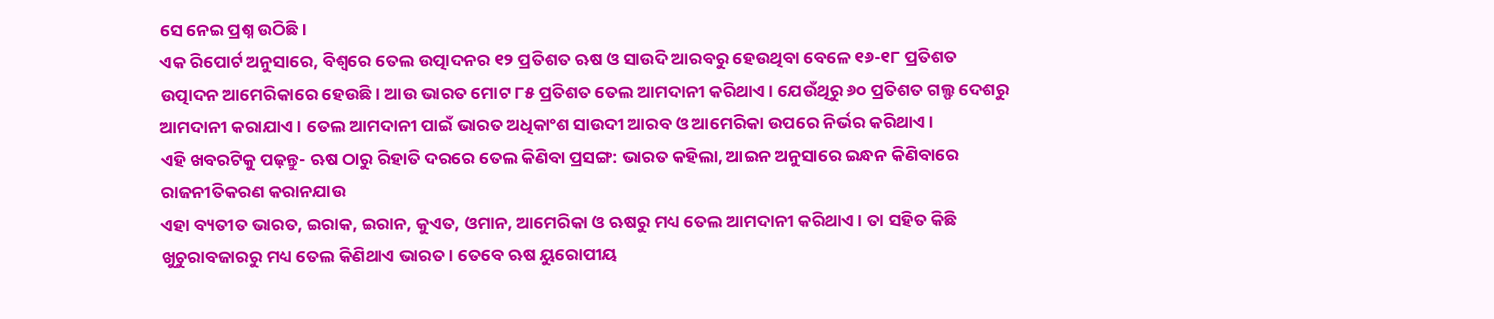ସେ ନେଇ ପ୍ରଶ୍ନ ଉଠିଛି।
ଏକ ରିପୋର୍ଟ ଅନୁସାରେ, ବିଶ୍ୱରେ ତେଲ ଉତ୍ପାଦନର ୧୨ ପ୍ରତିଶତ ଋଷ ଓ ସାଉଦି ଆରବରୁ ହେଉଥିବା ବେଳେ ୧୬-୧୮ ପ୍ରତିଶତ ଉତ୍ପାଦନ ଆମେରିକାରେ ହେଉଛି। ଆଉ ଭାରତ ମୋଟ ୮୫ ପ୍ରତିଶତ ତେଲ ଆମଦାନୀ କରିଥାଏ। ଯେଉଁଥିରୁ ୬୦ ପ୍ରତିଶତ ଗଲ୍ଫ ଦେଶରୁ ଆମଦାନୀ କରାଯାଏ। ତେଲ ଆମଦାନୀ ପାଇଁ ଭାରତ ଅଧିକାଂଶ ସାଉଦୀ ଆରବ ଓ ଆମେରିକା ଉପରେ ନିର୍ଭର କରିଥାଏ।
ଏହି ଖବରଟିକୁ ପଢ଼ନ୍ତୁ- ଋଷ ଠାରୁ ରିହାତି ଦରରେ ତେଲ କିଣିବା ପ୍ରସଙ୍ଗ: ଭାରତ କହିଲା, ଆଇନ ଅନୁସାରେ ଇନ୍ଧନ କିଣିବାରେ ରାଜନୀତିକରଣ କରାନଯାଉ
ଏହା ବ୍ୟତୀତ ଭାରତ, ଇରାକ, ଇରାନ, କୁଏତ, ଓମାନ, ଆମେରିକା ଓ ଋଷରୁ ମଧ୍ୟ ତେଲ ଆମଦାନୀ କରିଥାଏ। ତା ସହିତ କିଛି ଖୁଚୁରାବଜାରରୁ ମଧ୍ୟ ତେଲ କିଣିଥାଏ ଭାରତ। ତେବେ ଋଷ ୟୁରୋପୀୟ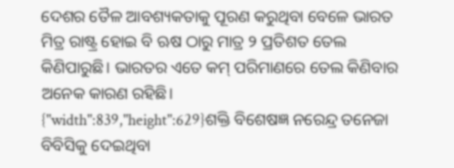ଦେଶର ତୈଳ ଆବଶ୍ୟକତାକୁ ପୂରଣ କରୁଥିବା ବେଳେ ଭାରତ ମିତ୍ର ରାଷ୍ଟ୍ର ହୋଇ ବି ଋଷ ଠାରୁ ମାତ୍ର ୨ ପ୍ରତିଶତ ତେଲ କିଣିପାରୁଛି। ଭାରତର ଏତେ କମ୍ ପରିମାଣରେ ତେଲ କିଣିବାର ଅନେକ କାରଣ ରହିଛି।
{"width":839,"height":629}ଶକ୍ତି ବିଶେଷଜ୍ଞ ନରେନ୍ଦ୍ର ତନେଜା ବିବିସିକୁ ଦେଇଥିବା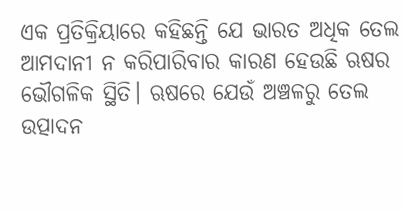ଏକ ପ୍ରତିକ୍ରିୟାରେ କହିଛନ୍ତି ଯେ ଭାରତ ଅଧିକ ତେଲ ଆମଦାନୀ ନ କରିପାରିବାର କାରଣ ହେଉଛି ଋଷର ଭୌଗଳିକ ସ୍ଥିତି। ଋଷରେ ଯେଉଁ ଅଞ୍ଚଳରୁ ତେଲ ଉତ୍ପାଦନ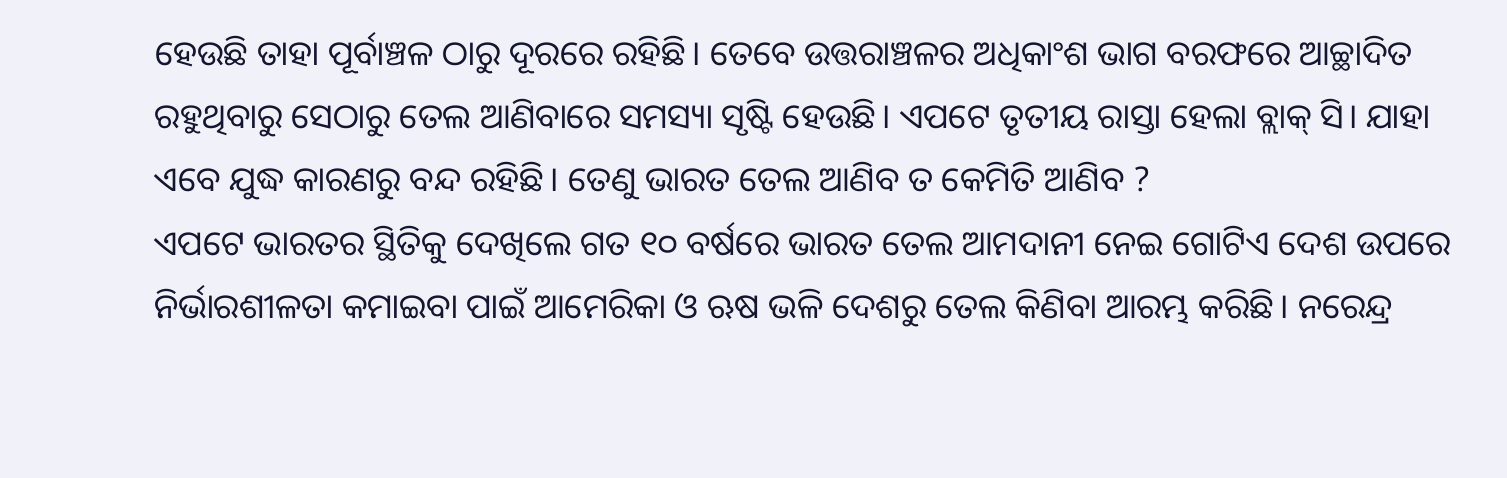ହେଉଛି ତାହା ପୂର୍ବାଞ୍ଚଳ ଠାରୁ ଦୂରରେ ରହିଛି। ତେବେ ଉତ୍ତରାଞ୍ଚଳର ଅଧିକାଂଶ ଭାଗ ବରଫରେ ଆଚ୍ଛାଦିତ ରହୁଥିବାରୁ ସେଠାରୁ ତେଲ ଆଣିବାରେ ସମସ୍ୟା ସୃଷ୍ଟି ହେଉଛି। ଏପଟେ ତୃତୀୟ ରାସ୍ତା ହେଲା ବ୍ଲାକ୍ ସି। ଯାହା ଏବେ ଯୁଦ୍ଧ କାରଣରୁ ବନ୍ଦ ରହିଛି। ତେଣୁ ଭାରତ ତେଲ ଆଣିବ ତ କେମିତି ଆଣିବ ?
ଏପଟେ ଭାରତର ସ୍ଥିତିକୁ ଦେଖିଲେ ଗତ ୧୦ ବର୍ଷରେ ଭାରତ ତେଲ ଆମଦାନୀ ନେଇ ଗୋଟିଏ ଦେଶ ଉପରେ ନିର୍ଭାରଶୀଳତା କମାଇବା ପାଇଁ ଆମେରିକା ଓ ଋଷ ଭଳି ଦେଶରୁ ତେଲ କିଣିବା ଆରମ୍ଭ କରିଛି। ନରେନ୍ଦ୍ର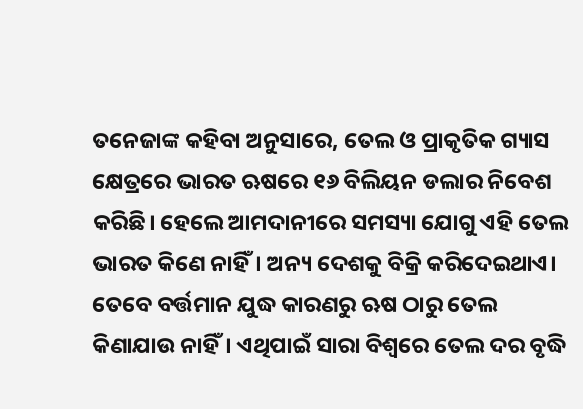ତନେଜାଙ୍କ କହିବା ଅନୁସାରେ, ତେଲ ଓ ପ୍ରାକୃତିକ ଗ୍ୟାସ କ୍ଷେତ୍ରରେ ଭାରତ ଋଷରେ ୧୬ ବିଲିୟନ ଡଲାର ନିବେଶ କରିଛି। ହେଲେ ଆମଦାନୀରେ ସମସ୍ୟା ଯୋଗୁ ଏହି ତେଲ ଭାରତ କିଣେ ନାହିଁ। ଅନ୍ୟ ଦେଶକୁ ବିକ୍ରି କରିଦେଇଥାଏ।
ତେବେ ବର୍ତ୍ତମାନ ଯୁଦ୍ଧ କାରଣରୁ ଋଷ ଠାରୁ ତେଲ କିଣାଯାଉ ନାହିଁ। ଏଥିପାଇଁ ସାରା ବିଶ୍ୱରେ ତେଲ ଦର ବୃଦ୍ଧି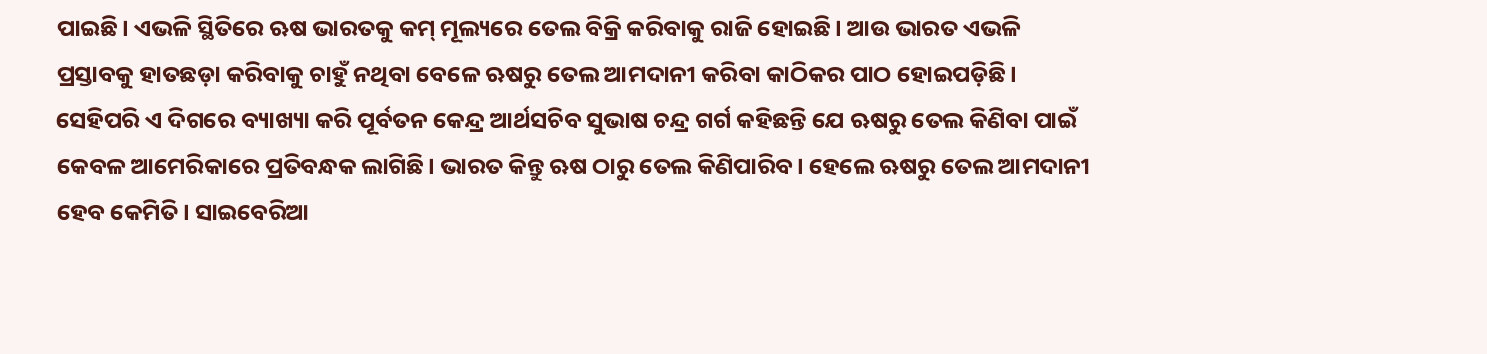ପାଇଛି। ଏଭଳି ସ୍ଥିତିରେ ଋଷ ଭାରତକୁ କମ୍ ମୂଲ୍ୟରେ ତେଲ ବିକ୍ରି କରିବାକୁ ରାଜି ହୋଇଛି। ଆଉ ଭାରତ ଏଭଳି ପ୍ରସ୍ତାବକୁ ହାତଛଡ଼ା କରିବାକୁ ଚାହୁଁ ନଥିବା ବେଳେ ଋଷରୁ ତେଲ ଆମଦାନୀ କରିବା କାଠିକର ପାଠ ହୋଇପଡ଼ିଛି।
ସେହିପରି ଏ ଦିଗରେ ବ୍ୟାଖ୍ୟା କରି ପୂର୍ବତନ କେନ୍ଦ୍ର ଆର୍ଥସଚିବ ସୁଭାଷ ଚନ୍ଦ୍ର ଗର୍ଗ କହିଛନ୍ତି ଯେ ଋଷରୁ ତେଲ କିଣିବା ପାଇଁ କେବଳ ଆମେରିକାରେ ପ୍ରତିବନ୍ଧକ ଲାଗିଛି। ଭାରତ କିନ୍ତୁ ଋଷ ଠାରୁ ତେଲ କିଣିପାରିବ। ହେଲେ ଋଷରୁ ତେଲ ଆମଦାନୀ ହେବ କେମିତି। ସାଇବେରିଆ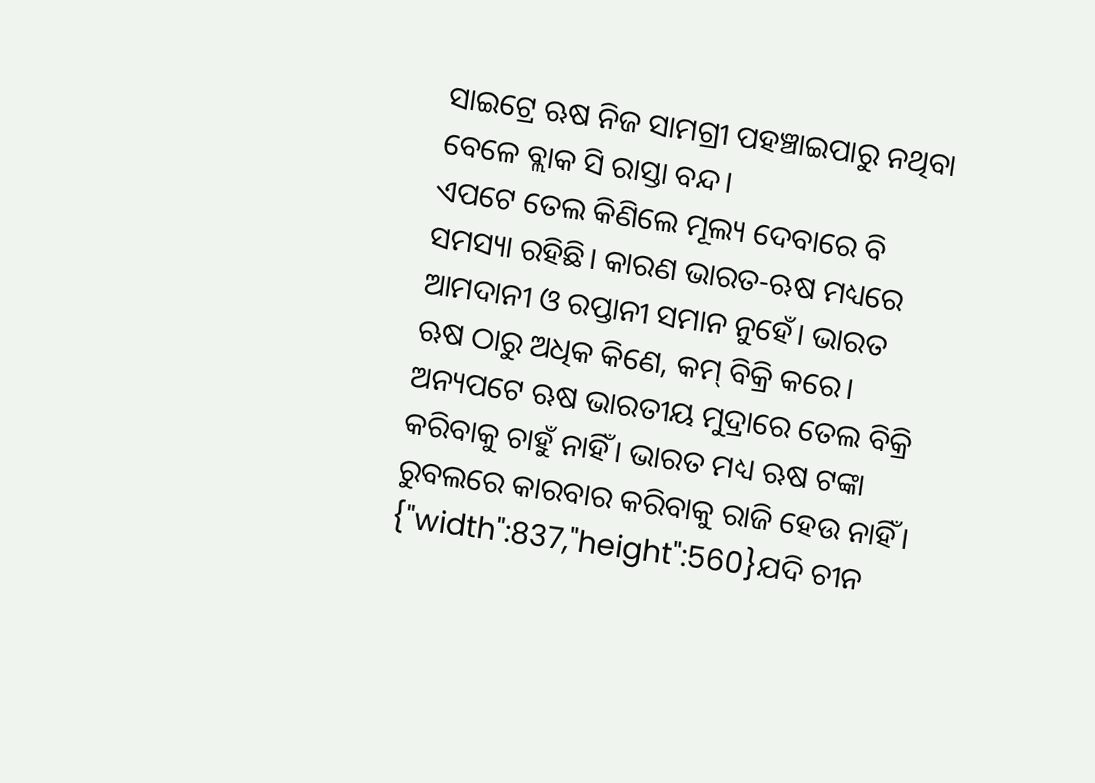ସାଇଟ୍ରେ ଋଷ ନିଜ ସାମଗ୍ରୀ ପହଞ୍ଚାଇପାରୁ ନଥିବା ବେଳେ ବ୍ଲାକ ସି ରାସ୍ତା ବନ୍ଦ।
ଏପଟେ ତେଲ କିଣିଲେ ମୂଲ୍ୟ ଦେବାରେ ବି ସମସ୍ୟା ରହିଛି। କାରଣ ଭାରତ-ଋଷ ମଧ୍ୟରେ ଆମଦାନୀ ଓ ରପ୍ତାନୀ ସମାନ ନୁହେଁ। ଭାରତ ଋଷ ଠାରୁ ଅଧିକ କିଣେ, କମ୍ ବିକ୍ରି କରେ। ଅନ୍ୟପଟେ ଋଷ ଭାରତୀୟ ମୁଦ୍ରାରେ ତେଲ ବିକ୍ରି କରିବାକୁ ଚାହୁଁ ନାହିଁ। ଭାରତ ମଧ୍ୟ ଋଷ ଟଙ୍କା ରୁବଲରେ କାରବାର କରିବାକୁ ରାଜି ହେଉ ନାହିଁ।
{"width":837,"height":560}ଯଦି ଚୀନ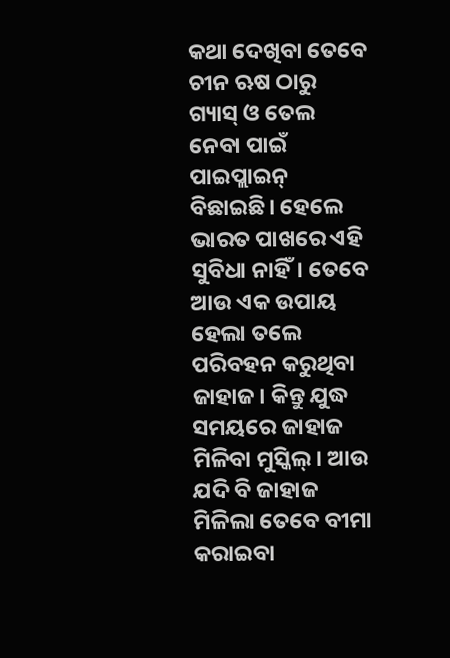କଥା ଦେଖିବା ତେବେ ଚୀନ ଋଷ ଠାରୁ ଗ୍ୟାସ୍ ଓ ତେଲ ନେବା ପାଇଁ ପାଇପ୍ଲାଇନ୍ ବିଛାଇଛି। ହେଲେ ଭାରତ ପାଖରେ ଏହି ସୁବିଧା ନାହିଁ। ତେବେ ଆଉ ଏକ ଉପାୟ ହେଲା ତଲେ ପରିବହନ କରୁଥିବା ଜାହାଜ। କିନ୍ତୁ ଯୁଦ୍ଧ ସମୟରେ ଜାହାଜ ମିଳିବା ମୁସ୍କିଲ୍। ଆଉ ଯଦି ବି ଜାହାଜ ମିଳିଲା ତେବେ ବୀମା କରାଇବା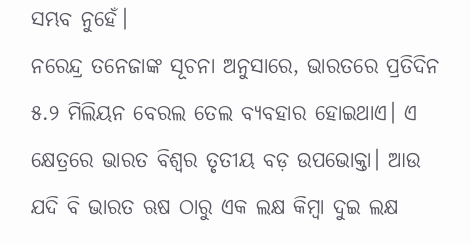ସମ୍ଭବ ନୁହେଁ।
ନରେନ୍ଦ୍ର ତନେଜାଙ୍କ ସୂଚନା ଅନୁସାରେ, ଭାରତରେ ପ୍ରତିଦିନ ୫.୨ ମିଲିୟନ ବେରଲ ତେଲ ବ୍ୟବହାର ହୋଇଥାଏ। ଏ କ୍ଷେତ୍ରରେ ଭାରତ ବିଶ୍ୱର ତୃତୀୟ ବଡ଼ ଉପଭୋକ୍ତା। ଆଉ ଯଦି ବି ଭାରତ ଋଷ ଠାରୁ ଏକ ଲକ୍ଷ କିମ୍ବା ଦୁଇ ଲକ୍ଷ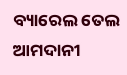ବ୍ୟାରେଲ ତେଲ ଆମଦାନୀ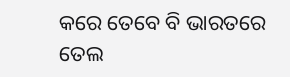କରେ ତେବେ ବି ଭାରତରେ ତେଲ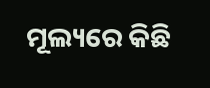ମୂଲ୍ୟରେ କିଛି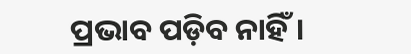ପ୍ରଭାବ ପଡ଼ିବ ନାହିଁ।